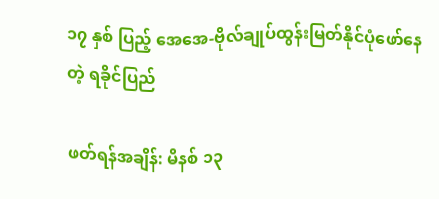၁၇ နှစ် ပြည့် အေအေ-ဗိုလ်ချုပ်ထွန်းမြတ်နိုင်ပုံဖော်နေတဲ့ ရခိုင်ပြည်

ဖတ်ရန်အချိန်: မိနစ် ၁၃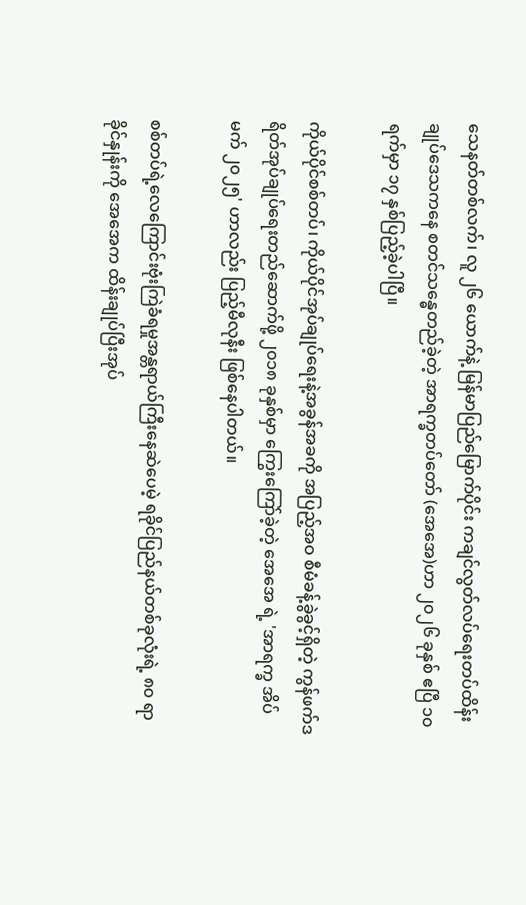သေနတ်တစ်လက်၊ လူ ၂၆ ယောက်နဲ့ မြန်မာပြည်မြောက်ပိုင်း ကချင်လွတ်လပ်ရေးတပ်ထိန်းချုပ်ဒေသကနေ စတင်သန္ဓေတည်ခဲ့တဲ့ အာရက္ခတပ်တော် (အေအေ)ဟာ ၂၀၂၆ ခုနှစ် ဧပြီ ၁၀ ရက်မှာ ၁၇ နှစ်ပြည့်ခဲ့ပါပြီ။

ကိုယ်ပိုင်စစ်တပ်၊ ကိုယ်ပိုင်အုပ်ချုပ်ရေးနဲ့အခွန်အခကို အပြည့်အဝ စီမံခန့်ခွဲခွင့်ရှိတဲ့ ကွန်ဖက်ဒရိတ်အုပ်ချုပ်ရေးတည်ဆောက်ဖို့ ၂၀၁၈ ခုနှစ်မှာ ကြွေးကြော်ခဲ့တဲ့ အေအေ ရဲ့ 'အာရက္ခ အိပ်မက် ၂၀၂၅' ဟာလည်း ပြည့်မီလုနီး ဖြစ်နေပါတယ်။

စစ်တပ်ရဲ့လေကြောင်းဗုံးကြဲခံရမှုအန္တရာယ်ကြီးနေဆဲပေမဲ့ ရခိုင်ပြည်နယ်တစ်ခုလုံးရဲ့ ၈၀ ရာခိုင်နှုန်းကို အေအေက ထိန်းချုပ်ပြီးအုပ်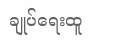ချုပ်ရေးထူ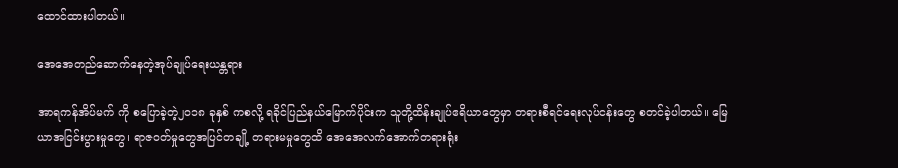ထောင်ထားပါတယ်။

အေအေတည်ဆောက်နေတဲ့အုပ်ချုပ်ရေးယန္တရား

အာရကန်အိပ်မက် ကို စပြောခဲ့တဲ့၂၀၁၈ ခုနှစ် ကစလို့ ရခိုင်ပြည်နယ်မြောက်ပိုင်းက သူတို့ထိန်းချုပ်ဧရိယာတွေမှာ တရားစီရင်ရေးလုပ်ငန်းတွေ စတင်ခဲ့ပါတယ်။ မြေယာအငြင်းပွားမှုတွေ၊ ရာဇဝတ်မှုတွေအပြင်တချို့ တရားမမှုတွေထိ အေအေလက်အောက်တရားရုံး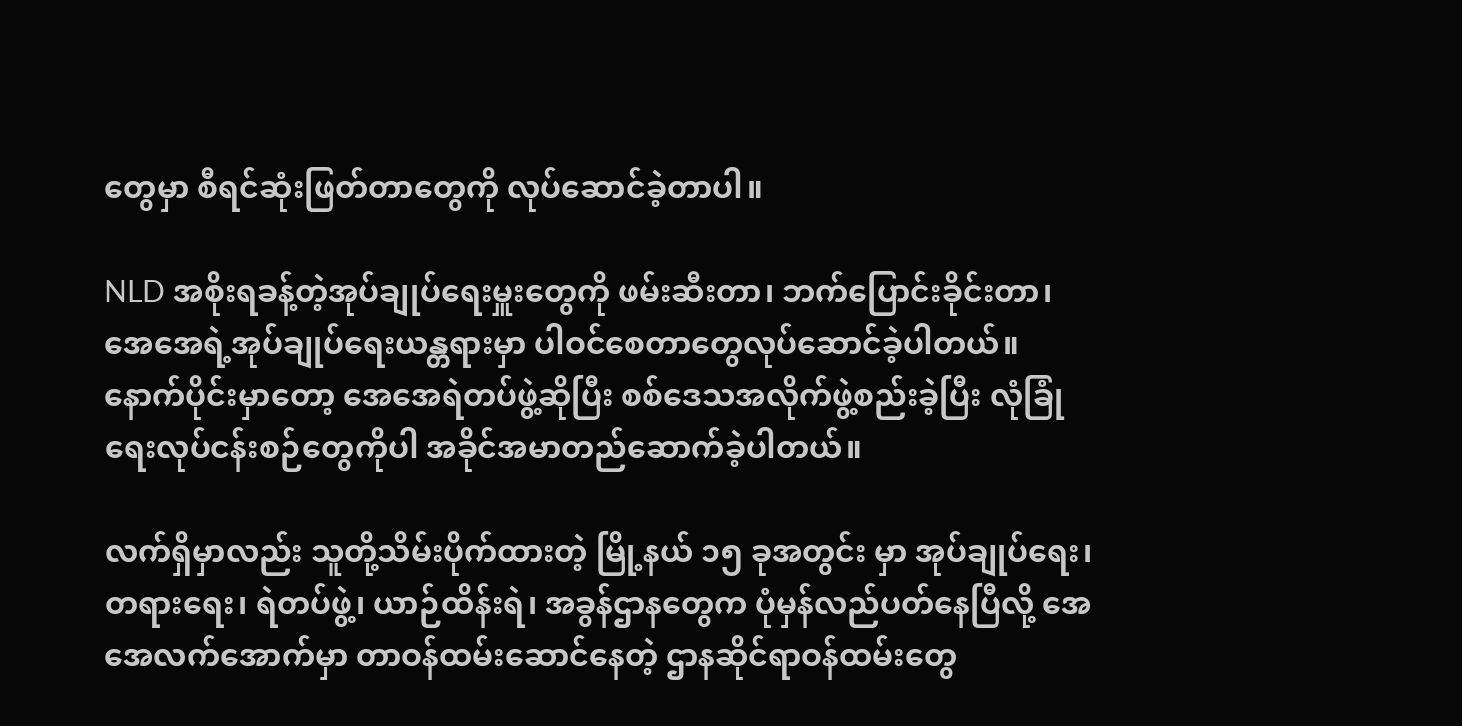တွေမှာ စီရင်ဆုံးဖြတ်တာတွေကို လုပ်ဆောင်ခဲ့တာပါ။

NLD အစိုးရခန့်တဲ့အုပ်ချုပ်ရေးမှူးတွေကို ဖမ်းဆီးတာ၊ ဘက်ပြောင်းခိုင်းတာ၊ အေအေရဲ့အုပ်ချုပ်ရေးယန္တရားမှာ ပါဝင်စေတာတွေလုပ်ဆောင်ခဲ့ပါတယ်။ နောက်ပိုင်းမှာတော့ အေအေရဲတပ်ဖွဲ့ဆိုပြီး စစ်ဒေသအလိုက်ဖွဲ့စည်းခဲ့ပြီး လုံခြုံရေးလုပ်ငန်းစဉ်တွေကိုပါ အခိုင်အမာတည်ဆောက်ခဲ့ပါတယ်။

လက်ရှိမှာလည်း သူတို့သိမ်းပိုက်ထားတဲ့ မြို့နယ် ၁၅ ခုအတွင်း မှာ အုပ်ချုပ်ရေး၊ တရား‌ရေး၊ ရဲတပ်ဖွဲ့၊ ယာဉ်ထိန်းရဲ၊ အခွန်ဌာနတွေက ပုံမှန်လည်ပတ်နေပြီလို့ အေအေလက်အောက်မှာ တာဝန်ထမ်းဆောင်နေတဲ့ ဌာနဆိုင်ရာဝန်ထမ်းတွေ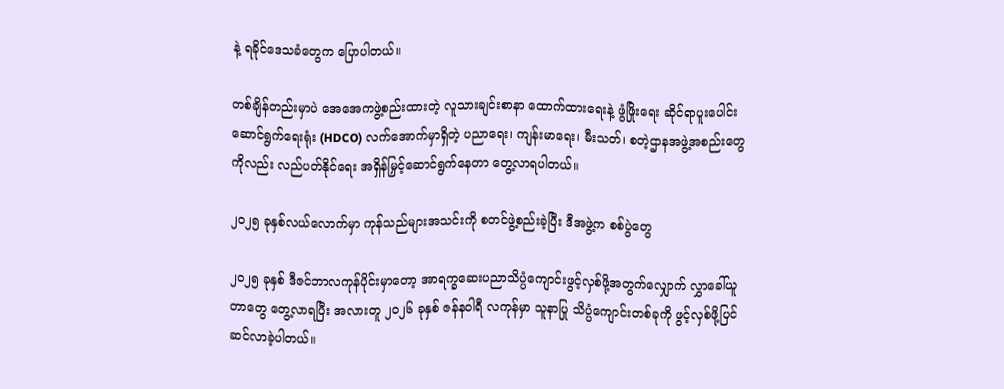နဲ့ ရခိုင်ဒေသခံတွေက ပြောပါတယ်။

တစ်ချိန်တည်းမှာပဲ အေအေကဖွဲ့စည်းထားတဲ့ လူသားချင်းစာနာ ထောက်ထားရေးနဲ့ ဖွံဖြိုးရေး ဆိုင်ရာပူးပေါင်း ဆောင်ရွက်ရေးရုံး (HDCO) လက်အောက်မှာရှိတဲ့ ပညာရေး၊ ကျန်းမာရေး၊ မီးသတ်၊ စတဲ့ဌာနအဖွဲ့အစည်းတွေကိုလည်း လည်ပတ်နိုင်ရေး အရှိန်မြှင့်ဆောင်ရွက်နေတာ တွေ့လာရပါတယ်။

၂၀၂၅ ခုနှစ်လယ်လောက်မှာ ကုန်သည်များအသင်းကို စတင်ဖွဲ့စည်းခဲ့ပြီး ဒီအဖွဲ့က စစ်ပွဲတွေ

၂၀၂၅ ခုနှစ် ဒီဇင်ဘာလကုန်ပိုင်းမှာတော့ အာရက္ခဆေးပညာသိပ္ပံကျောင်းဖွင့်လှစ်ဖို့အတွက်လျှောက် လွှာခေါ်ယူတာတွေ တွေ့လာရပြီး အလားတူ ၂၀၂၆ ခုနှစ် ဇန်နဝါရီ လကုန်မှာ သူနာပြု သိပ္ပံကျောင်းတစ်ခုကို ဖွင့်လှစ်ဖို့ပြင်ဆင်လာခဲ့ပါတယ်။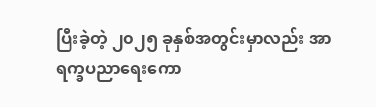ပြီးခဲ့တဲ့ ၂၀၂၅ ခုနှစ်အတွင်းမှာလည်း အာရက္ခပညာရေးကော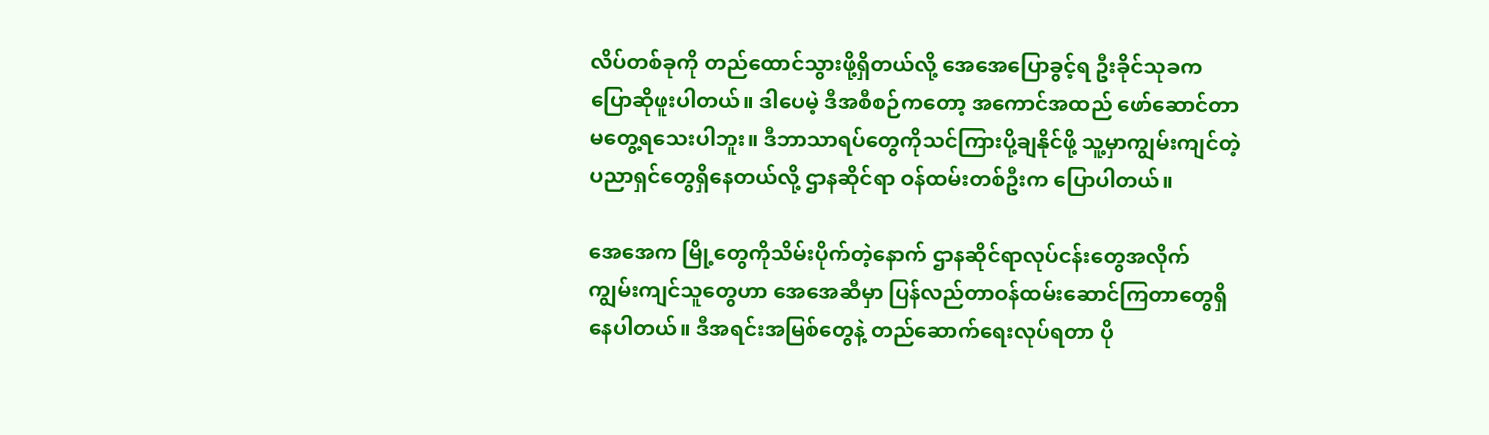လိပ်တစ်ခုကို တည်ထောင်သွားဖို့ရှိတယ်လို့ အေအေပြောခွင့်ရ ဦးခိုင်သုခက ပြောဆိုဖူးပါတယ်။ ဒါပေမဲ့ ဒီအစီစဉ်ကတော့ အကောင်အထည် ဖော်ဆောင်တာမတွေ့ရသေးပါဘူး။ ဒီဘာသာရပ်တွေကိုသင်ကြားပို့ချနိုင်ဖို့ သူ့မှာကျွမ်းကျင်တဲ့ ပညာရှင်တွေရှိနေတယ်လို့ ဌာနဆိုင်ရာ ဝန်ထမ်းတစ်ဦးက ပြောပါတယ်။

အေအေက မြို့တွေကိုသိမ်းပိုက်တဲ့နောက် ဌာနဆိုင်ရာလုပ်ငန်းတွေအလိုက် ကျွမ်းကျင်သူတွေဟာ အေအေဆီမှာ ပြန်လည်တာဝန်ထမ်းဆောင်ကြတာတွေရှိနေပါတယ်။ ဒီအရင်းအမြစ်တွေနဲ့ တည်ဆောက်ရေးလုပ်ရတာ ပို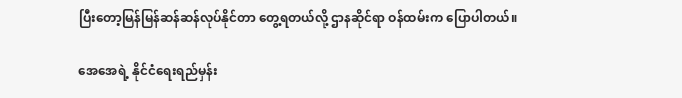ပြီးတော့မြန်မြန်ဆန်ဆန်လုပ်နိုင်တာ တွေ့ရတယ်လို့ ဌာနဆိုင်ရာ ဝန်ထမ်းက ပြောပါတယ်။

အေအေရဲ့ နိုင်ငံရေးရည်မှန်း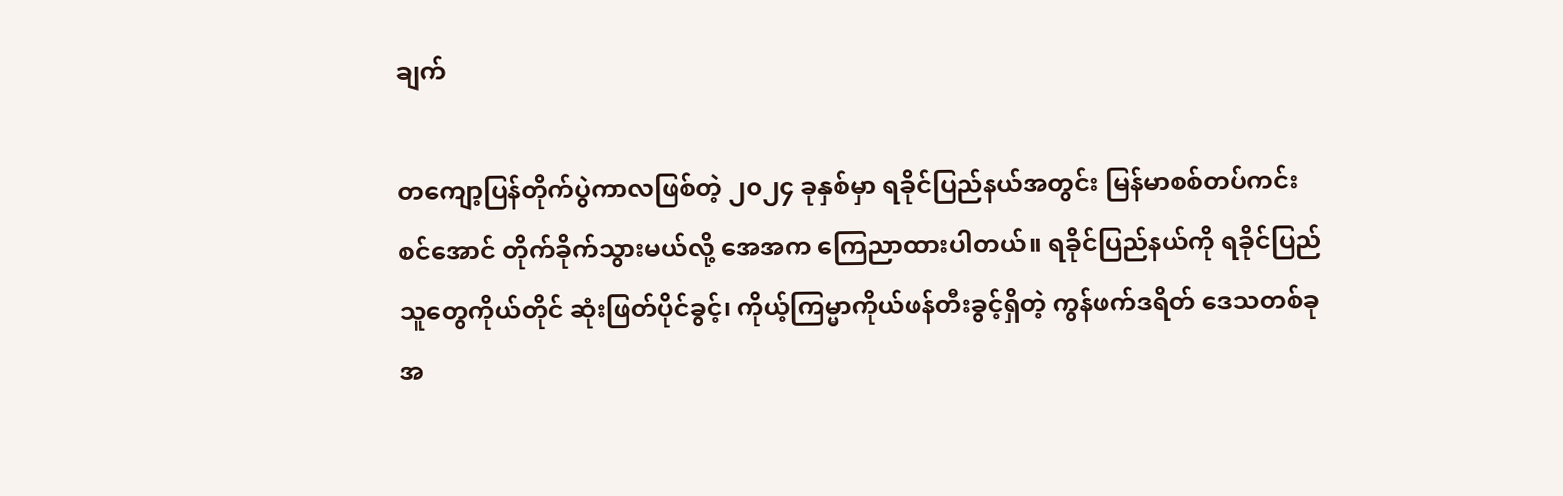ချက်

တကျော့ပြန်တိုက်ပွဲကာလဖြစ်တဲ့ ၂၀၂၄ ခုနှစ်မှာ ရခိုင်ပြည်နယ်အတွင်း မြန်မာစစ်တပ်ကင်းစင်အောင် တိုက်ခိုက်သွားမယ်လို့ အေအက ကြေညာထားပါတယ်။ ရခိုင်ပြည်နယ်ကို ရခိုင်ပြည်သူတွေကိုယ်တိုင် ဆုံးဖြတ်ပိုင်ခွင့်၊ ကိုယ့်ကြမ္မာကိုယ်ဖန်တီးခွင့်ရှိတဲ့ ကွန်ဖက်ဒရိတ် ဒေသတစ်ခုအ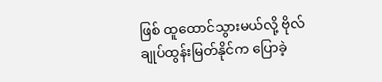ဖြစ် ထူထောင်သွားမယ်လို့ ဗိုလ်ချုပ်ထွန်းမြတ်နိုင်က ပြောခဲ့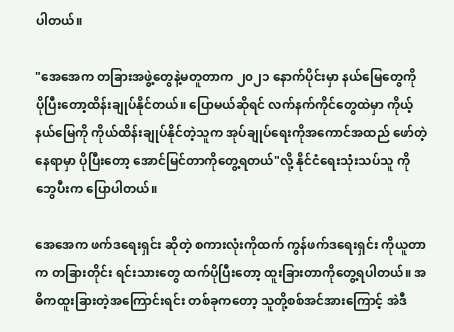ပါတယ်။

"အေအေက တခြားအဖွဲ့တွေနဲ့မတူတာက ၂၀၂၁ နောက်ပိုင်းမှာ နယ်မြေတွေကို ပိုပြီးတော့ထိန်းချုပ်နိုင်တယ်။ ပြောမယ်ဆိုရင် လက်နက်ကိုင်တွေထဲမှာ ကိုယ့်နယ်မြေကို ကိုယ်ထိန်းချုပ်နိုင်တဲ့သူက အုပ်ချုပ်ရေးကိုအကောင်အထည် ဖော်တဲ့နေရာမှာ ပိုပြီးတော့ အောင်မြင်တာကိုတွေ့ရတယ်"လို့ နိုင်ငံရေးသုံးသပ်သူ ကိုဘွေပီးက ပြောပါတယ်။

အေအေက ဖက်ဒရေးရှင်း ဆိုတဲ့ စကားလုံးကိုထက် ကွန်ဖက်ဒရေးရှင်း ကိုယူတာက တခြားတိုင်း ရင်းသားတွေ ထက်ပိုပြီးတော့ ထူးခြားတာကိုတွေ့ရပါတယ်။ အဓိကထူးခြားတဲ့အကြောင်းရင်း တစ်ခုကတော့ သူတို့စစ်အင်အားကြောင့် အဲဒီ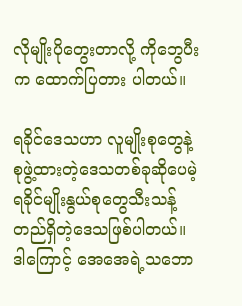လိုမျိုးပိုတွေးတာလို့ ကိုဘွေပီးက ထောက်ပြတား ပါတယ်။

ရခိုင်ဒေသဟာ လူမျိုးစုတွေနဲ့စုဖွဲ့ထားတဲ့ဒေသတစ်ခုဆိုပေမဲ့ ရခိုင်မျိုးနွယ်စုတွေသီးသန့် တည်ရှိတဲ့ဒေသဖြစ်ပါတယ်။ ဒါကြောင့် အေအေရဲ့သဘော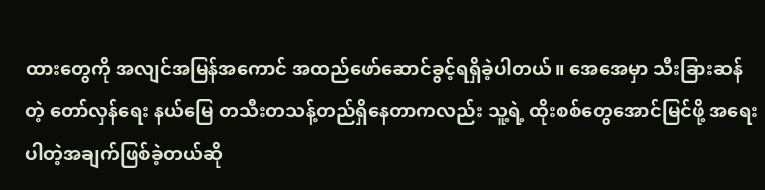ထားတွေကို အလျင်အမြန်အကောင် အထည်ဖော်ဆောင်ခွင့်ရရှိခဲ့ပါတယ်။ အေအေမှာ သီးခြားဆန်တဲ့ တော်လှန်ရေး နယ်မြေ တသီးတသန့်တည်ရှိနေတာကလည်း သူ့ရဲ့ ထိုးစစ်တွေအောင်မြင်ဖို့ အရေးပါတဲ့အချက်ဖြစ်ခဲ့တယ်ဆို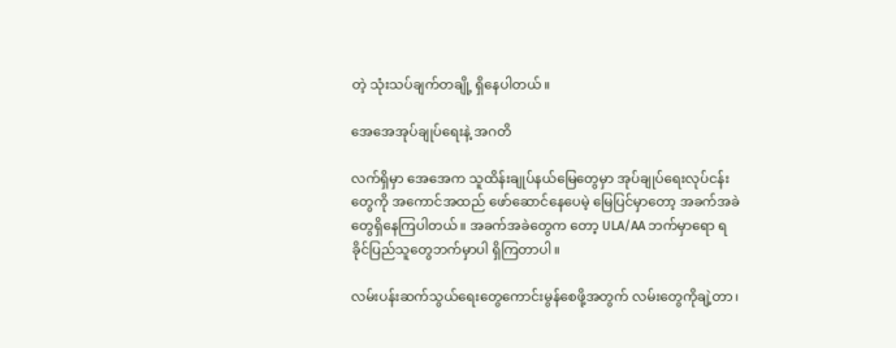တဲ့ သုံးသပ်ချက်တချို့ ရှိနေပါတယ်။

အေအေအုပ်ချုပ်ရေးနဲ့ အဂတိ

လက်ရှိမှာ အေအေက သူထိန်းချုပ်နယ်မြေတွေမှာ အုပ်ချုပ်ရေးလုပ်ငန်းတွေကို အကောင်အထည် ဖော်ဆောင်နေပေမဲ့ မြေပြင်မှာတော့ အခက်အခဲတွေရှိနေကြပါတယ်။ အခက်အခဲတွေက တော့ ULA/AA ဘက်မှာရော ရခိုင်ပြည်သူတွေဘက်မှာပါ ရှိကြတာပါ။

လမ်းပန်းဆက်သွယ်ရေးတွေကောင်းမွန်စေဖို့အတွက် လမ်းတွေကိုချဲ့တာ၊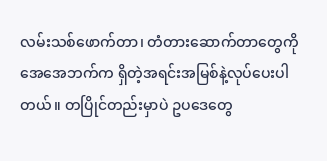လမ်းသစ်ဖောက်တာ၊ တံတားဆောက်တာတွေကို အေအေဘက်က ရှိတဲ့အရင်းအမြစ်နဲ့လုပ်ပေးပါတယ်။ တပြိုင်တည်းမှာပဲ ဥပဒေတွေ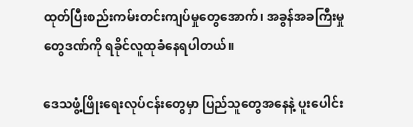ထုတ်ပြီးစည်းကမ်းတင်းကျပ်မှုတွေအောက်၊ အခွန်အခကြီးမှုတွေဒဏ်ကို ရခိုင်လူထုခံနေရပါတယ်။

ဒေသဖွံ့ဖြိုးရေးလုပ်ငန်းတွေမှာ ပြည်သူတွေအနေနဲ့ ပူးပေါင်း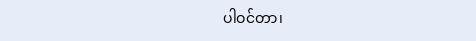ပါဝင်တာ၊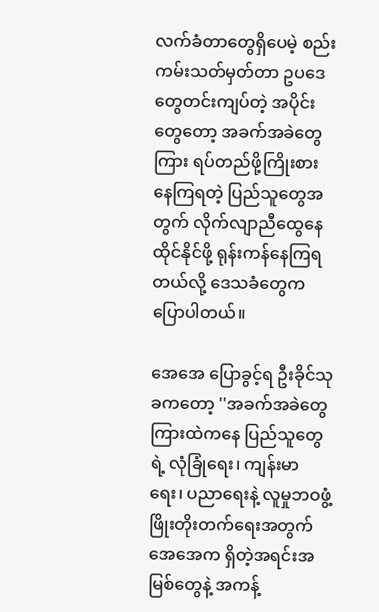လက်ခံတာတွေရှိပေမဲ့ စည်းကမ်းသတ်မှတ်တာ ဥပဒေတွေတင်းကျပ်တဲ့ အပိုင်းတွေတော့ အခက်အခဲတွေကြား ရပ်တည်ဖို့ကြိုးစားနေကြရတဲ့ ပြည်သူတွေအတွက် လိုက်လျာညီထွေနေထိုင်နိုင်ဖို့ ရုန်းကန်နေကြရတယ်လို့ ဒေသခံတွေက ပြောပါတယ်။

အေအေ ပြောခွင့်ရ ဦးခိုင်သုခကတော့ ''အခက်အခဲတွေကြားထဲကနေ ပြည်သူတွေရဲ့ လုံခြုံရေး၊ ကျန်းမာရေး၊ ပညာရေးနဲ့ လူမှုဘဝဖွံ့ဖြိုးတိုးတက်ရေးအတွက် အေအေက ရှိတဲ့အရင်းအမြစ်တွေနဲ့ အကန့်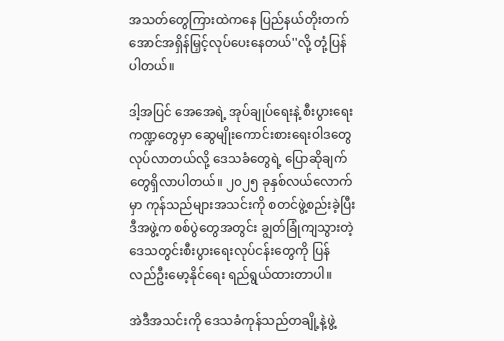အသတ်တွေကြားထဲကနေ ပြည်နယ်တိုးတက်အောင်အရှိန်မြှင့်လုပ်ပေးနေတယ်''လို့ တုံ့ပြန်ပါတယ်။

ဒါ့အပြင် အေအေရဲ့ အုပ်ချုပ်ရေးနဲ့ စီးပွားရေးကဏ္ဍတွေမှာ ဆွေမျိုးကောင်းစားရေးဝါဒတွေလုပ်လာတယ်လို့ ဒေသခံတွေရဲ့ ပြောဆိုချက်တွေရှိလာပါတယ်။ ၂၀၂၅ ခုနှစ်လယ်လောက်မှာ ကုန်သည်များအသင်းကို စတင်ဖွဲ့စည်းခဲ့ပြီး ဒီအဖွဲ့က စစ်ပွဲတွေအတွင်း ချွတ်ခြုံကျသွားတဲ့ ဒေသတွင်းစီးပွားရေးလုပ်ငန်းတွေကို ပြန်လည်ဦးမော့နိုင်ရေး ရည်ရွယ်ထားတာပါ။

အဲဒီအသင်းကို ဒေသခံကုန်သည်တချို့နဲ့ဖွဲ့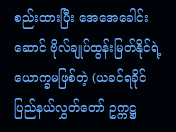စည်းထားပြီး အေအေခေါင်းဆောင် ဗိုလ်ချုပ်ထွန်းမြတ်နိုင်ရဲ့ ယောက္ခမဖြစ်တဲ့ (ယခင်ရခိုင်ပြည်နယ်လွှတ်တော် ဥက္ကဋ္ဌ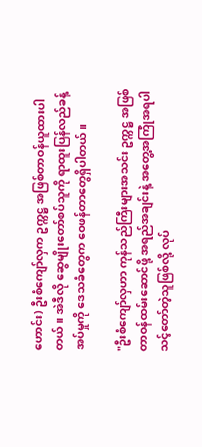ဟောင်း) ဦးစံကျော်လှက ဥက္ကဋ္ဌ အဖြစ်တာဝန်ယူထားပါတယ်။ အဲဒီလို ဆွေမျိုးတော်စပ်သူကို ရာထူးပြန်လည်ခန့်အပ်မှုကို ဒေသခံတွေက ဝေဖန်တာတွေရှိပါတယ်။

"ဦးစံကျော်လှဟာ ကုန်သည်ကြီးများအသင်း ဥက္ကဋ္ဌ အဖြစ် တာဝန်ထမ်းဆောင်ဖို့ အရည်အချင်းနဲ့ အတွေ့အကြုံအရပါ သင့်တော်တဲ့သူဖြစ်လို့ လုပ်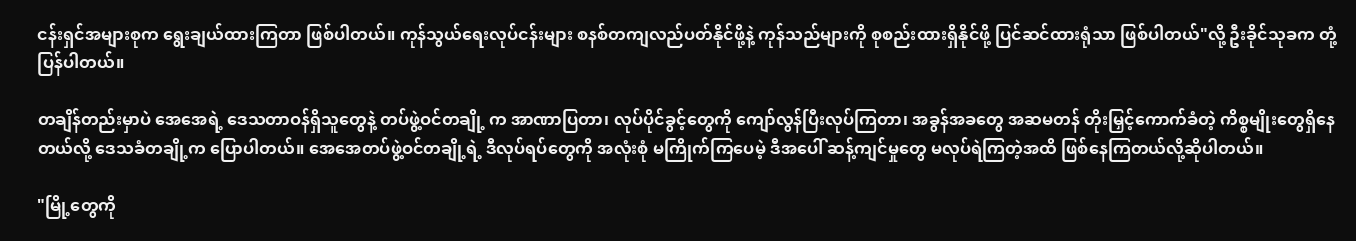ငန်းရှင်အများစုက ရွေးချယ်ထားကြတာ ဖြစ်ပါတယ်။ ကုန်သွယ်ရေးလုပ်ငန်းများ စနစ်တကျလည်ပတ်နိုင်ဖို့နဲ့ ကုန်သည်များကို စုစည်းထားရှိနိုင်ဖို့ ပြင်ဆင်ထားရုံသာ ဖြစ်ပါတယ်"လို့ ဦးခိုင်သုခက တုံ့ပြန်ပါတယ်။

တချိန်တည်းမှာပဲ အေအေရဲ့ ဒေသတာဝန်ရှိသူတွေနဲ့ တပ်ဖွဲ့ဝင်တချို့ က အာဏာပြတာ၊ လုပ်ပိုင်ခွင့်တွေကို ကျော်လွန်ပြီးလုပ်ကြတာ၊ အခွန်အခတွေ အဆမတန် တိုးမြှင့်ကောက်ခံတဲ့ ကိစ္စမျိုးတွေရှိနေတယ်လို့ ဒေသခံတချို့က ပြောပါတယ်။ အေအေတပ်ဖွဲ့ဝင်တချို့ရဲ့ ဒီလုပ်ရပ်တွေကို အလုံးစုံ မကြိုက်ကြပေမဲ့ ဒီအပေါ် ဆန့်ကျင်မှုတွေ မလုပ်ရဲကြတဲ့အထိ ဖြစ်နေကြတယ်လို့ဆိုပါတယ်။

"မြို့တွေကို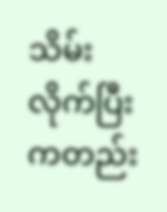သိမ်းလိုက်ပြီးကတည်း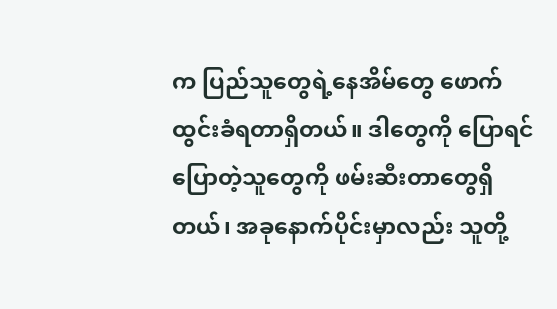က ပြည်သူတွေရဲ့နေအိမ်တွေ ဖောက်ထွင်းခံရတာရှိတယ်။ ဒါတွေကို ပြောရင် ပြောတဲ့သူတွေကို ဖမ်းဆီးတာတွေရှိတယ်၊ အခုနောက်ပိုင်းမှာလည်း သူတို့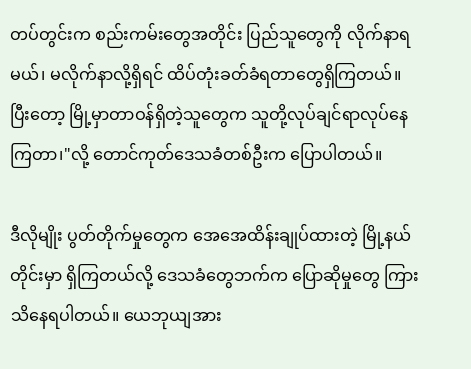တပ်တွင်းက စည်းကမ်းတွေအတိုင်း ပြည်သူတွေကို လိုက်နာရမယ်၊ မလိုက်နာလို့ရှိရင် ထိပ်တုံးခတ်ခံရတာ‌တွေရှိကြတယ်။ ပြီးတော့ မြို့မှာတာဝန်ရှိတဲ့သူတွေက သူတို့လုပ်ချင်ရာလုပ်နေကြတာ၊"လို့ တောင်ကုတ်ဒေသခံတစ်ဦးက ပြောပါတယ်။

ဒီလိုမျိုး ပွတ်တိုက်မှုတွေက အေအေထိန်းချုပ်ထားတဲ့ မြို့နယ်တိုင်းမှာ ရှိကြတယ်လို့ ဒေသခံတွေဘက်က ပြောဆိုမှုတွေ ကြားသိနေရပါတယ်။ ယေဘုယျအား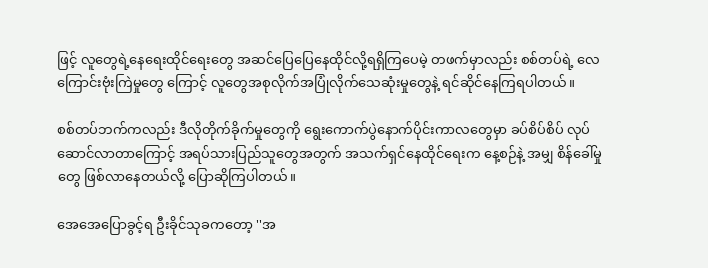ဖြင့် လူတွေရဲ့နေရေးထိုင်ရေးတွေ အဆင်ပြေပြေနေထိုင်လို့ရရှိကြပေမဲ့ တဖက်မှာလည်း စစ်တပ်ရဲ့ လေကြောင်းဗုံးကြဲမှုတွေ ကြောင့် လူတွေအစုလိုက်အပြုံလိုက်သေဆုံးမှုတွေနဲ့ ရင်ဆိုင်နေကြရပါတယ်။

စစ်တပ်ဘက်ကလည်း ဒီလိုတိုက်ခိုက်မှုတွေကို ရွေးကောက်ပွဲနောက်ပိုင်းကာလတွေမှာ ခပ်စိပ်စိပ် လုပ်ဆောင်လာတာကြောင့် အရပ်သားပြည်သူတွေအတွက် အသက်ရှင်နေထိုင်ရေးက နေ့စဉ်နဲ့ အမျှ စိန်ခေါ်မှုတွေ ဖြစ်လာနေတယ်လို့ ပြောဆိုကြပါတယ်။

အေအေပြောခွင့်ရ ဦးခိုင်သုခကတော့ ''အ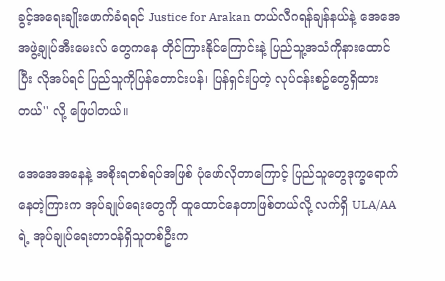ခွင့်အရေးချိုးဖောက်ခံရရင် Justice for Arakan တယ်လီဂရန်ချန်နယ်နဲ့ အေအေအဖွဲ့ချုပ်အီးမေးလ် တွေကနေ တိုင်ကြားနိုင်ကြောင်းနဲ့ ပြည်သူ့အသံကိုနားထောင်ပြီး လိုအပ်ရင် ပြည်သူကိုပြန်တောင်းပန်၊ ပြန်ရှင်းပြတဲ့ လုပ်ငန်းစဥ်တွေရှိထားတယ်'' လို့ ဖြေပါတယ်။

အေအေအနေနဲ့ အစိုးရတစ်ရပ်အဖြစ် ပုံဖော်လိုတာကြောင့် ပြည်သူတွေဒုက္ခရောက်နေတဲ့ကြားက အုပ်ချုပ်ရေးတွေကို ထူထောင်နေတာဖြစ်တယ်လို့ လက်ရှိ ULA/AA ရဲ့ အုပ်ချုပ်ရေးတာဝန်ရှိသူတစ်ဦးက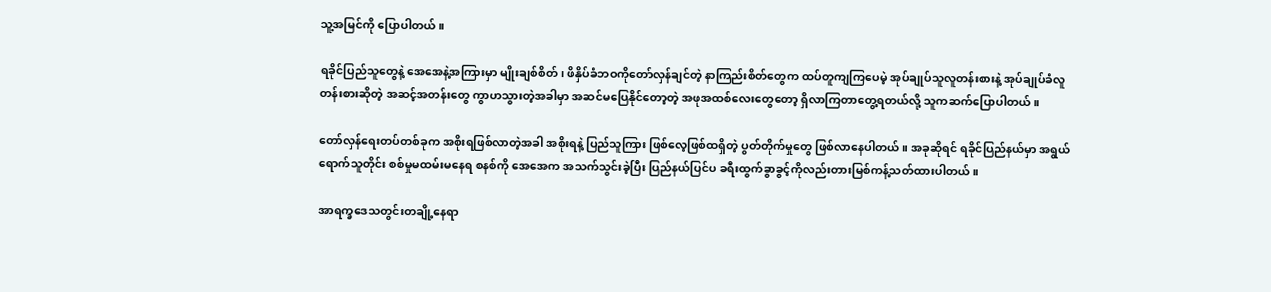သူ့အမြင်ကို ပြောပါတယ်။

ရခိုင်ပြည်သူတွေနဲ့ အေအေနဲ့အကြားမှာ မျိုးချစ်စိတ်၊ ဖိနှိပ်ခံဘဝကိုတော်လှန်ချင်တဲ့ နာကြည်းစိတ်တွေက ထပ်တူကျကြပေမဲ့ အုပ်ချုပ်သူလူတန်းစားနဲ့ အုပ်ချုပ်ခံလူတန်းစားဆိုတဲ့ အဆင့်အတန်းတွေ ကွာဟသွားတဲ့အခါမှာ အဆင်မပြေနိုင်တော့တဲ့ အဖုအထစ်လေးတွေတော့ ရှိလာကြတာတွေ့ရတယ်လို့ သူကဆက်ပြောပါတယ်။

တော်လှန်ရေးတပ်တစ်ခုက အစိုးရဖြစ်လာတဲ့အခါ အစိုးရနဲ့ ပြည်သူကြား ဖြစ်လေ့ဖြစ်ထရှိတဲ့ ပွတ်တိုက်မှုတွေ ဖြစ်လာနေပါတယ်။ အခုဆိုရင် ရခိုင်ပြည်နယ်မှာ အရွယ်ရောက်သူတိုင်း စစ်မှုမထမ်းမနေရ စနစ်ကို အေအေက အသက်သွင်းခဲ့ပြီး ပြည်နယ်ပြင်ပ ခရီးထွက်ခွာခွင့်ကိုလည်းတားမြစ်ကန့်သတ်ထားပါတယ်။

အာရက္ခ‌ဒေသတွင်းတချို့နေရာ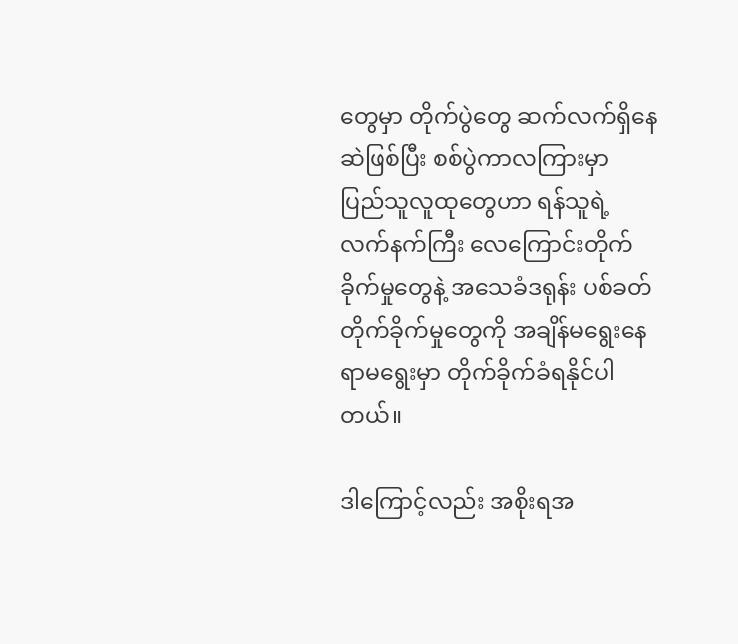တွေမှာ တိုက်ပွဲတွေ ဆက်လက်ရှိနေဆဲဖြစ်ပြီး စစ်ပွဲကာလကြားမှာ ပြည်သူလူထုတွေဟာ ရန်သူရဲ့လက်နက်ကြီး လေကြောင်းတိုက်ခိုက်မှုတွေနဲ့ အသေခံဒရုန်း ပစ်ခတ်တိုက်ခိုက်မှုတွေကို အချိန်မရွေးနေရာမ‌ရွေးမှာ တိုက်ခိုက်ခံရနိုင်ပါတယ်။

ဒါကြောင့်လည်း အစိုးရအ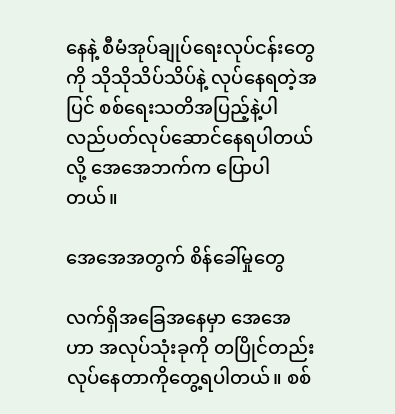နေနဲ့ စီမံအုပ်ချုပ်ရေးလုပ်ငန်းတွေကို သိုသိုသိပ်သိပ်နဲ့ လုပ်နေရတဲ့အပြင် စစ်ရေးသတိအပြည့်နဲ့ပါ လည်ပတ်လုပ်ဆောင်နေရပါတယ်လို့ အေအေဘက်က ပြောပါတယ်။

အေအေအတွက် စိန်ခေါ်မှုတွေ

လက်ရှိအခြေအနေမှာ အေအေဟာ အလုပ်သုံးခုကို တပြိုင်တည်း လုပ်နေတာကိုတွေ့ရပါတယ်။ စစ်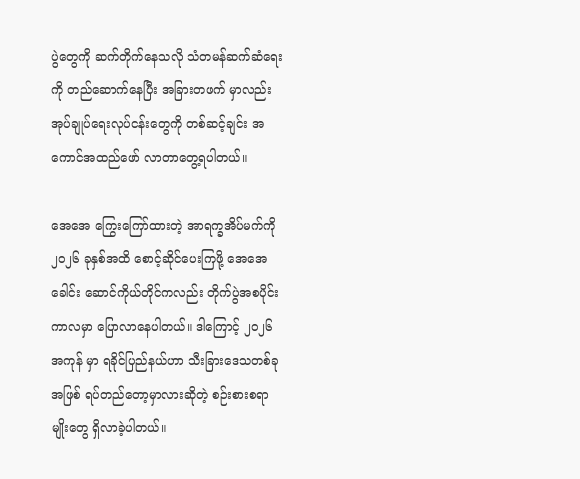ပွဲတွေကို ဆက်တိုက်နေသလို သံတမန်ဆက်ဆံရေးကို တည်ဆောက်နေပြီး အခြားတဖက် မှာလည်း အုပ်ချုပ်ရေးလုပ်ငန်းတွေကို တစ်ဆင့်ချင်း အကောင်အထည်ဖော် လာတာတွေ့ရပါတယ်။

အေအေ ကြွေးကြော်ထားတဲ့ အာရက္ခအိပ်မက်ကို ၂၀၂၆ ခုနှစ်အထိ စောင့်ဆိုင်ပေးကြဖို့ အေအေခေါင်း ဆောင်ကိုယ်တိုင်ကလည်း တိုက်ပွဲအစပိုင်းကာလမှာ ပြောလာနေပါတယ်။ ဒါကြောင့် ၂၀၂၆ အကုန် မှာ ရခိုင်ပြည်နယ်ဟာ သီးခြားဒေသတစ်ခုအဖြစ် ရပ်တည်တော့မှာလားဆိုတဲ့ စဉ်းစားစရာမျိုးတွေ ရှိလာခဲ့ပါတယ်။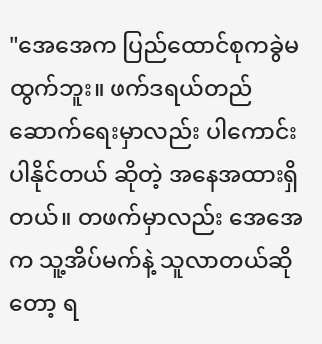"အေအေက ပြည်ထောင်စုကခွဲမထွက်ဘူး။ ဖက်ဒရယ်တည်ဆောက်ရေးမှာလည်း ပါကောင်းပါနိုင်တယ် ဆိုတဲ့ အနေအထားရှိတယ်။ တဖက်မှာလည်း အေအေက သူ့အိပ်မက်နဲ့ သူလာတယ်ဆိုတော့ ရ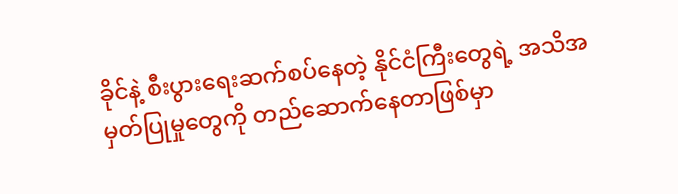ခိုင်နဲ့ စီးပွားရေးဆက်စပ်နေတဲ့ နိုင်ငံကြီးတွေရဲ့ အသိအမှတ်ပြုမှုတွေကို တည်ဆောက်နေတာဖြစ်မှာ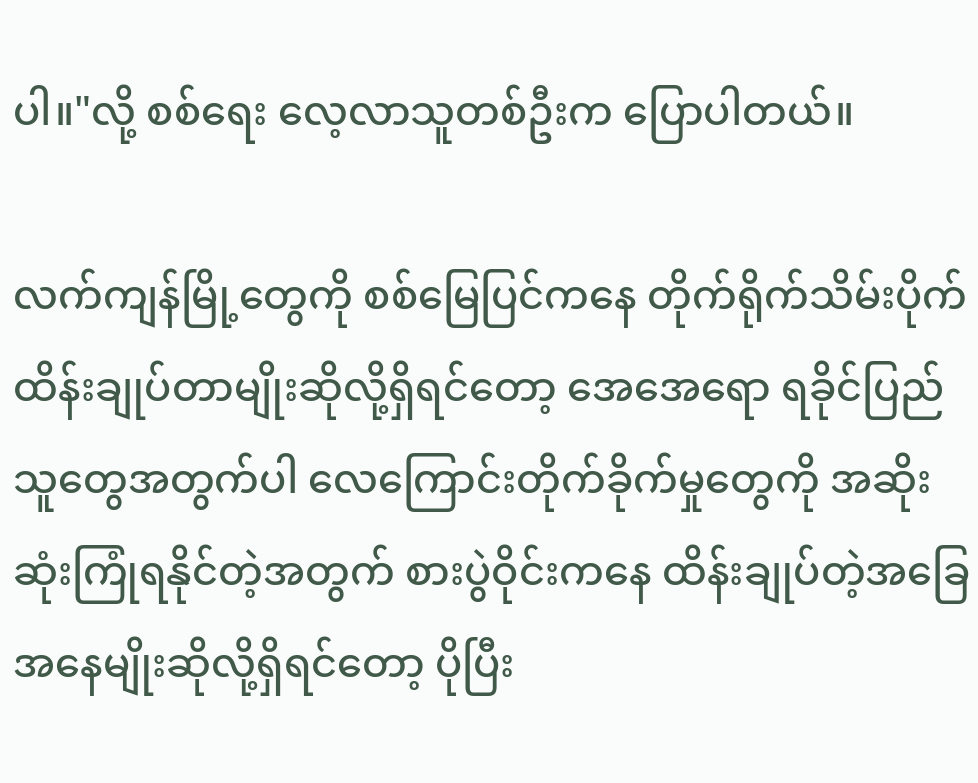ပါ။"လို့ စစ်ရေး လေ့လာသူတစ်ဦးက ပြောပါတယ်။

လက်ကျန်မြို့တွေကို စစ်မြေပြင်ကနေ တိုက်ရိုက်သိမ်းပိုက် ထိန်းချုပ်တာမျိုးဆိုလို့ရှိရင်တော့ အေအေရော ရခိုင်ပြည်သူတွေအတွက်ပါ လေကြောင်းတိုက်ခိုက်မှုတွေကို အဆိုးဆုံးကြုံရနိုင်တဲ့အတွက် စားပွဲဝိုင်းကနေ ထိန်းချုပ်တဲ့အခြေအနေမျိုးဆိုလို့ရှိရင်တော့ ပိုပြီး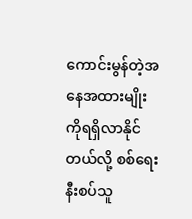ကောင်းမွန်တဲ့အနေအထားမျိုးကိုရရှိလာနိုင်တယ်လို့ စစ်ရေးနီးစပ်သူ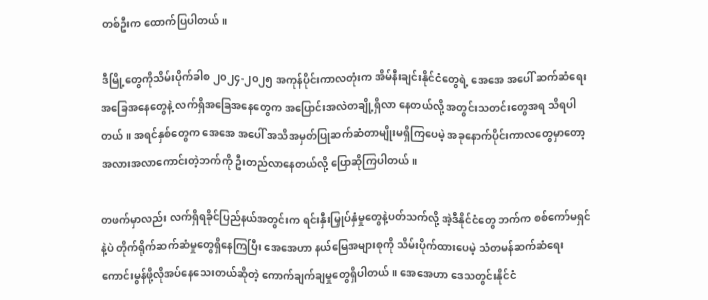တစ်ဦးက ထောက်ပြပါတယ်။

ဒီမြို့တွေကိုသိမ်းပိုက်ခါစ ၂၀၂၄-၂၀၂၅ အကုန်ပိုင်းကာလတုံးက အိမ်နီးချင်းနိုင်ငံတွေရဲ့ အေအေ အပေါ် ဆက်ဆံရေး အခြေအနေတွေနဲ့ လက်ရှိအခြေအနေတွေက အပြောင်းအလဲတချို့ရှိလာ နေတယ်လို့ အတွင်းသတင်းတွေအရ သိရပါတယ်။ အရင်နှစ်တွေက အေအေ အပေါ် အသိအမှတ်ပြုဆက်ဆံတာမျိုးမရှိကြပေမဲ့ အခုနောက်ပိုင်းကာလတွေမှာတော့ အလားအလာကောင်းတဲ့ဘက်ကို ဦးတည်လာနေတယ်လို့ ပြောဆိုကြပါတယ်။

တဖက်မှာလည်း လက်ရှိရခိုင်ပြည်နယ်အတွင်းက ရင်းနှီးမြှုပ်နှံမှုတွေနဲ့ပတ်သက်လို့ အဲ့ဒီနိုင်ငံတွေ ဘက်က စစ်ကော်မရှင်နဲ့ပဲ တိုက်ရိုက်ဆက်ဆံမှုတွေရှိနေကြပြီး အေအေဟာ နယ်မြေအများစုကို သိမ်းပိုက်ထားပေမဲ့ သံတမန်ဆက်ဆံရေးကောင်းမွန်ဖို့လိုအပ်နေသေးတယ်ဆိုတဲ့ ကောက်ချက်ချမှုတွေရှိပါတယ်။ အေအေဟာ ဒေသတွင်းနိုင်ငံ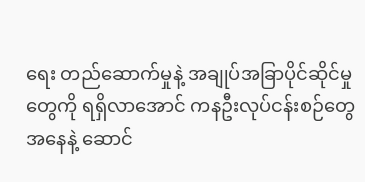ရေး တည်ဆောက်မှုနဲ့ အချုပ်အခြာပိုင်ဆိုင်မှုတွေကို ရရှိလာအောင် ကနဦးလုပ်ငန်းစဉ်တွေအနေနဲ့ ဆောင်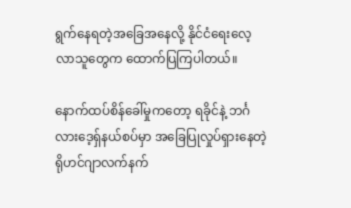ရွက်နေရတဲ့အခြေအနေလို့ နိုင်ငံရေးလေ့လာသူတွေက ထောက်ပြကြပါတယ်။

နောက်ထပ်စိန်ခေါ်မှုကတော့ ရခိုင်နဲ့ ဘင်္ဂလားဒေ့ရှ်နယ်စပ်မှာ အခြေပြုလှုပ်ရှားနေတဲ့ ရိုဟင်ဂျာလက်နက်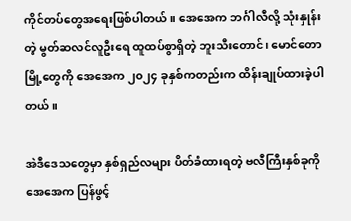ကိုင်တပ်တွေအရေးဖြစ်ပါတယ်။ အေအေက ဘင်္ဂါလီလို့ သုံးနှုန်းတဲ့ မွတ်ဆလင်လူဦးရေ ထူထပ်စွာရှိတဲ့ ဘူးသီးတောင်၊ မောင်တောမြို့တွေကို အေအေက ၂၀၂၄ ခုနှစ်ကတည်းက ထိန်းချုပ်ထားခဲ့ပါတယ်။

အဲဒီဒေသတွေမှာ နှစ်ရှည်လများ ပိတ်ခံထားရတဲ့ ဗလီကြီးနှစ်ခုကို အေအေက ပြန်ဖွင့်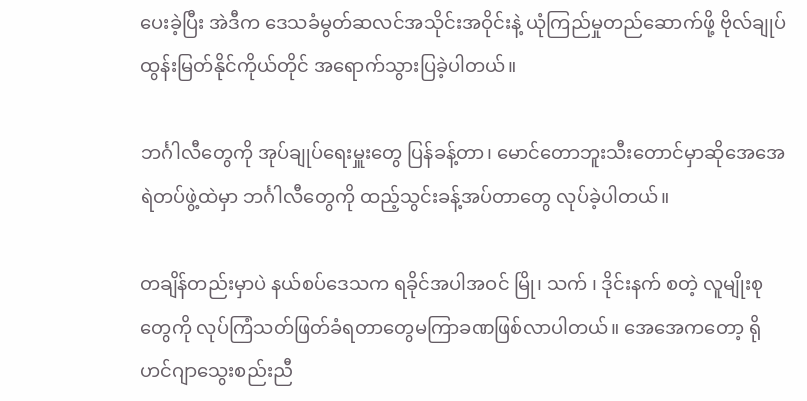ပေးခဲ့ပြီး အဲဒီက ဒေသခံမွတ်ဆလင်အသိုင်းအဝိုင်းနဲ့ ယုံကြည်မှုတည်ဆောက်ဖို့ ဗိုလ်ချုပ်ထွန်းမြတ်နိုင်ကိုယ်တိုင် အရောက်သွားပြခဲ့ပါတယ်။

ဘင်္ဂါလီတွေကို အုပ်ချုပ်ရေးမှူးတွေ ပြန်ခန့်တာ၊ မောင်တောဘူးသီးတောင်မှာဆိုအေအေရဲတပ်ဖွဲ့ထဲမှာ ဘင်္ဂါလီတွေကို ထည့်သွင်းခန့်အပ်တာတွေ လုပ်ခဲ့ပါတယ်။

တချိန်တည်းမှာပဲ နယ်စပ်ဒေသက ရခိုင်အပါအဝင် မြို၊ သက် ၊ ဒိုင်းနက် စတဲ့ လူမျိုးစုတွေကို လုပ်ကြံသတ်ဖြတ်ခံရတာတွေမကြာခဏဖြစ်လာပါတယ်။ အေအေကတော့ ရိုဟင်ဂျာသွေးစည်းညီ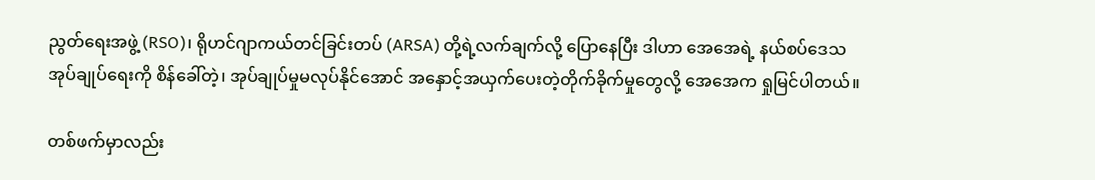ညွတ်ရေးအဖွဲ့ (RSO)၊ ရိုဟင်ဂျာကယ်တင်ခြင်းတပ် (ARSA) တို့ရဲ့လက်ချက်လို့ ပြောနေပြီး ဒါဟာ အေအေရဲ့ နယ်စပ်ဒေသ အုပ်ချုပ်ရေးကို စိန်ခေါ်တဲ့၊ အုပ်ချုပ်မှုမလုပ်နိုင်အောင် အနှောင့်အယှက်ပေးတဲ့တိုက်ခိုက်မှုတွေလို့ အေအေက ရှုမြင်ပါတယ်။

တစ်ဖက်မှာလည်း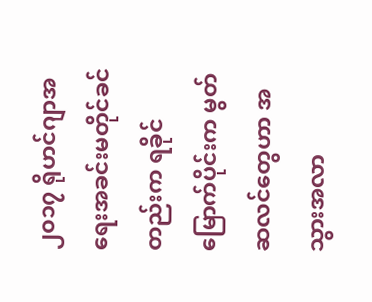၂၀၁၇ ရိုဟင်ဂျာအရေးအခင်းမတိုင်ခင်တည်းက ရခိုင်မြောက်ပိုင်းက မွတ်ဆလင်တွေဟာ အသွားအလာ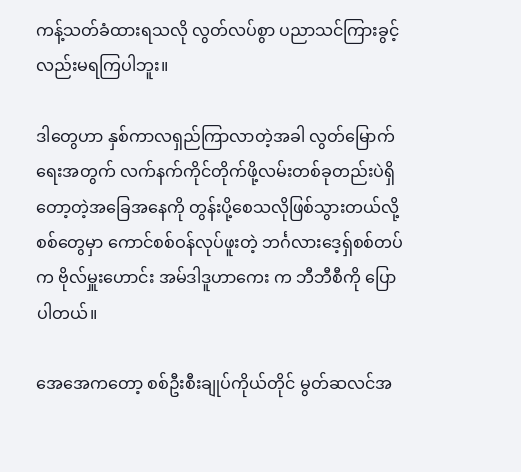ကန့်သတ်ခံထားရသလို လွတ်လပ်စွာ ပညာသင်ကြားခွင့်လည်းမရကြပါဘူး။

ဒါတွေဟာ နှစ်ကာလရှည်ကြာလာတဲ့အခါ လွတ်မြောက်ရေးအတွက် လက်နက်ကိုင်တိုက်ဖို့လမ်းတစ်ခုတည်းပဲရှိတော့တဲ့အခြေအနေကို တွန်းပို့စေသလိုဖြစ်သွားတယ်လို့ စစ်တွေမှာ ကောင်စစ်ဝန်လုပ်ဖူးတဲ့ ဘင်္ဂလားဒေ့ရှ်စစ်တပ်က ဗိုလ်မှူးဟောင်း အမ်ဒါဒူဟာကေး က ဘီဘီစီကို ပြောပါတယ်။

အေအေကတော့ စစ်ဦးစီးချုပ်ကိုယ်တိုင် မွတ်ဆလင်အ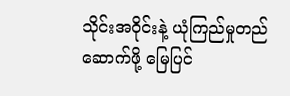သိုင်းအဝိုင်းနဲ့ ယုံကြည်မှုတည်ဆောက်ဖို့ မြေပြင်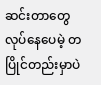ဆင်းတာတွေလုပ်နေပေမဲ့ တပြိုင်တည်းမှာပဲ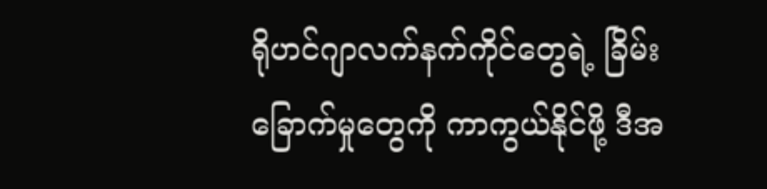ရိုဟင်ဂျာလက်နက်ကိုင်တွေရဲ့ ခြိမ်းခြောက်မှုတွေကို ကာကွယ်နိုင်ဖို့ ဒီအ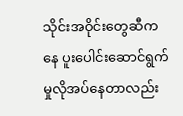သိုင်းအဝိုင်းတွေဆီကနေ ပူးပေါင်းဆောင်ရွက်မှုလိုအပ်နေတာလည်း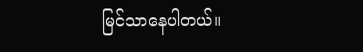မြင်သာနေပါတယ်။